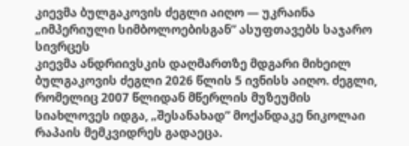კიევმა ბულგაკოვის ძეგლი აიღო — უკრაინა „იმპერიული სიმბოლოებისგან” ასუფთავებს საჯარო სივრცეს
კიევმა ანდრიივსკის დაღმართზე მდგარი მიხეილ ბულგაკოვის ძეგლი 2026 წლის 5 ივნისს აიღო. ძეგლი, რომელიც 2007 წლიდან მწერლის მუზეუმის სიახლოვეს იდგა, „შესანახად” მოქანდაკე ნიკოლაი რაპაის მემკვიდრეს გადაეცა.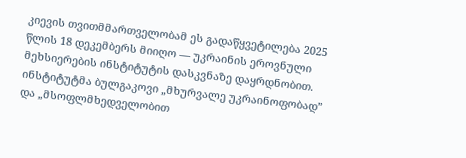კიევის თვითმმართველობამ ეს გადაწყვეტილება 2025 წლის 18 დეკემბერს მიიღო — უკრაინის ეროვნული მეხსიერების ინსტიტუტის დასკვნაზე დაყრდნობით. ინსტიტუტმა ბულგაკოვი „მხურვალე უკრაინოფობად” და „მსოფლმხედველობით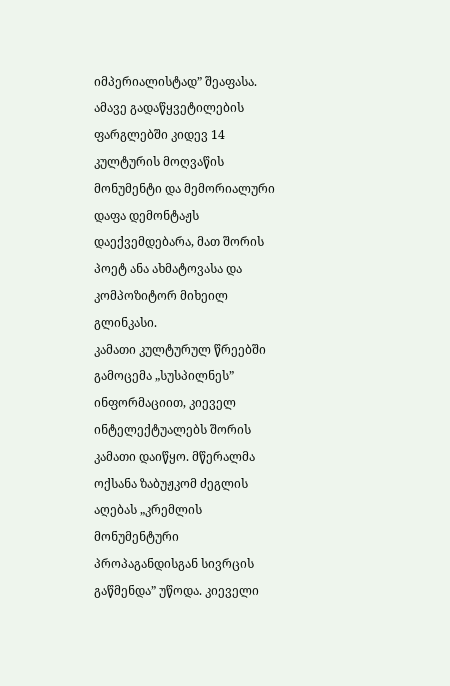იმპერიალისტად” შეაფასა. ამავე გადაწყვეტილების ფარგლებში კიდევ 14 კულტურის მოღვაწის მონუმენტი და მემორიალური დაფა დემონტაჟს დაექვემდებარა, მათ შორის პოეტ ანა ახმატოვასა და კომპოზიტორ მიხეილ გლინკასი.
კამათი კულტურულ წრეებში
გამოცემა „სუსპილნეს” ინფორმაციით, კიეველ ინტელექტუალებს შორის კამათი დაიწყო. მწერალმა ოქსანა ზაბუჟკომ ძეგლის აღებას „კრემლის მონუმენტური პროპაგანდისგან სივრცის გაწმენდა” უწოდა. კიეველი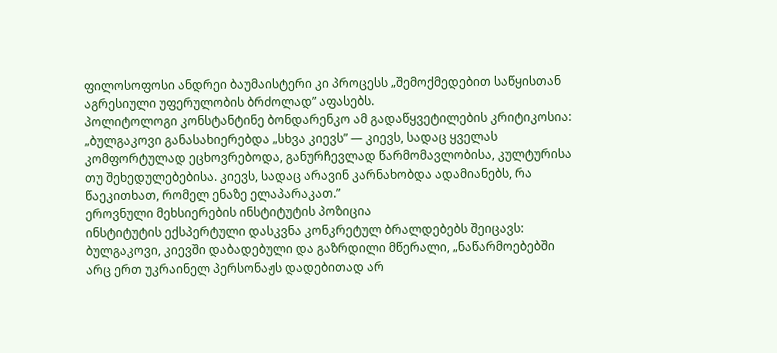ფილოსოფოსი ანდრეი ბაუმაისტერი კი პროცესს „შემოქმედებით საწყისთან აგრესიული უფერულობის ბრძოლად” აფასებს.
პოლიტოლოგი კონსტანტინე ბონდარენკო ამ გადაწყვეტილების კრიტიკოსია: „ბულგაკოვი განასახიერებდა „სხვა კიევს” — კიევს, სადაც ყველას კომფორტულად ეცხოვრებოდა, განურჩევლად წარმომავლობისა, კულტურისა თუ შეხედულებებისა. კიევს, სადაც არავინ კარნახობდა ადამიანებს, რა წაეკითხათ, რომელ ენაზე ელაპარაკათ.”
ეროვნული მეხსიერების ინსტიტუტის პოზიცია
ინსტიტუტის ექსპერტული დასკვნა კონკრეტულ ბრალდებებს შეიცავს: ბულგაკოვი, კიევში დაბადებული და გაზრდილი მწერალი, „ნაწარმოებებში არც ერთ უკრაინელ პერსონაჟს დადებითად არ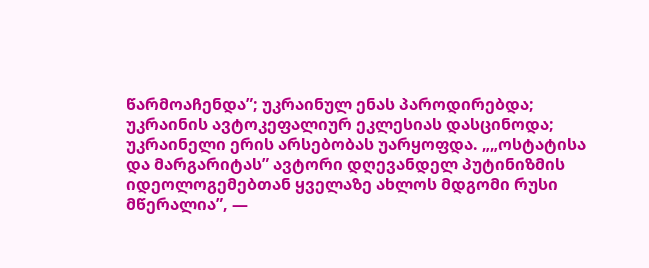წარმოაჩენდა”; უკრაინულ ენას პაროდირებდა; უკრაინის ავტოკეფალიურ ეკლესიას დასცინოდა; უკრაინელი ერის არსებობას უარყოფდა. „„ოსტატისა და მარგარიტას” ავტორი დღევანდელ პუტინიზმის იდეოლოგემებთან ყველაზე ახლოს მდგომი რუსი მწერალია”, —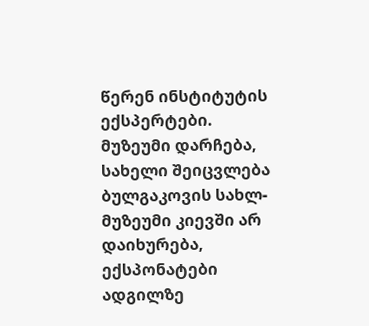წერენ ინსტიტუტის ექსპერტები.
მუზეუმი დარჩება, სახელი შეიცვლება
ბულგაკოვის სახლ-მუზეუმი კიევში არ დაიხურება, ექსპონატები ადგილზე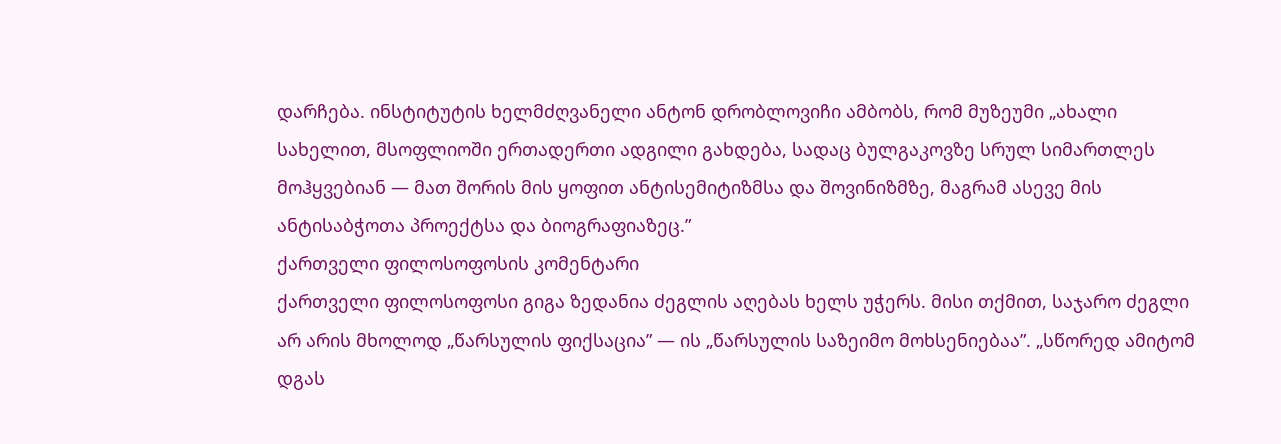დარჩება. ინსტიტუტის ხელმძღვანელი ანტონ დრობლოვიჩი ამბობს, რომ მუზეუმი „ახალი სახელით, მსოფლიოში ერთადერთი ადგილი გახდება, სადაც ბულგაკოვზე სრულ სიმართლეს მოჰყვებიან — მათ შორის მის ყოფით ანტისემიტიზმსა და შოვინიზმზე, მაგრამ ასევე მის ანტისაბჭოთა პროექტსა და ბიოგრაფიაზეც.”
ქართველი ფილოსოფოსის კომენტარი
ქართველი ფილოსოფოსი გიგა ზედანია ძეგლის აღებას ხელს უჭერს. მისი თქმით, საჯარო ძეგლი არ არის მხოლოდ „წარსულის ფიქსაცია” — ის „წარსულის საზეიმო მოხსენიებაა”. „სწორედ ამიტომ დგას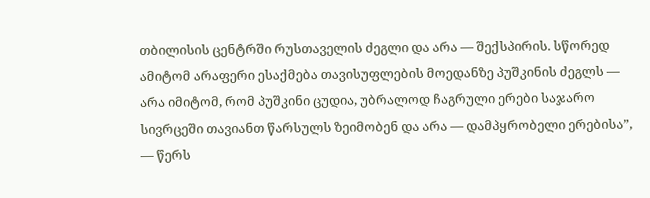თბილისის ცენტრში რუსთაველის ძეგლი და არა — შექსპირის. სწორედ ამიტომ არაფერი ესაქმება თავისუფლების მოედანზე პუშკინის ძეგლს — არა იმიტომ, რომ პუშკინი ცუდია, უბრალოდ ჩაგრული ერები საჯარო სივრცეში თავიანთ წარსულს ზეიმობენ და არა — დამპყრობელი ერებისა”, — წერს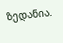ზედანია.